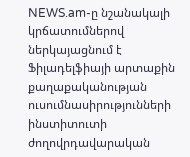NEWS.am-ը նշանակալի կրճատումներով ներկայացնում է Ֆիլադելֆիայի արտաքին քաղաքականության ուսումնասիրությունների ինստիտուտի ժողովրդավարական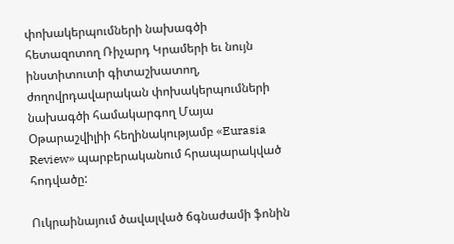փոխակերպումների նախագծի հետազոտող Ռիչարդ Կրամերի եւ նույն ինստիտուտի գիտաշխատող, ժողովրդավարական փոխակերպումների նախագծի համակարգող Մայա Օթարաշվիլիի հեղինակությամբ «Eurasia Review» պարբերականում հրապարակված հոդվածը:

Ուկրաինայում ծավալված ճգնաժամի ֆոնին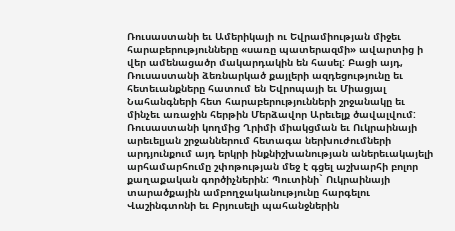Ռուսաստանի եւ Ամերիկայի ու Եվրամիության միջեւ հարաբերությունները «սառը պատերազմի» ավարտից ի վեր ամենացածր մակարդակին են հասել: Բացի այդ, Ռուսաստանի ձեռնարկած քայլերի ազդեցությունը եւ հետեւանքները հատում են Եվրոպայի եւ Միացյալ Նահանգների հետ հարաբերությունների շրջանակը եւ մինչեւ առաջին հերթին Մերձավոր Արեւելք ծավալվում: Ռուսաստանի կողմից Ղրիմի միակցման եւ Ուկրաինայի արեւելյան շրջաններում հետագա ներխուժումների արդյունքում այդ երկրի ինքնիշխանության աներեւակայելի արհամարհումը շփոթության մեջ է գցել աշխարհի բոլոր քաղաքական գործիչներին: Պուտինի` Ուկրաինայի տարածքային ամբողջականությունը հարգելու Վաշինգտոնի եւ Բրյուսելի պահանջներին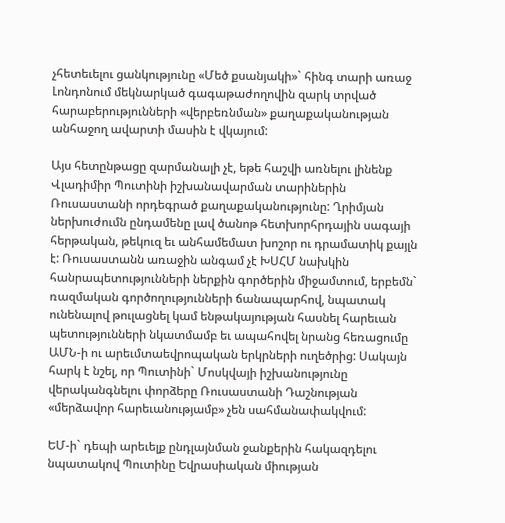չհետեւելու ցանկությունը «Մեծ քսանյակի»` հինգ տարի առաջ Լոնդոնում մեկնարկած գագաթաժողովին զարկ տրված հարաբերությունների «վերբեռնման» քաղաքականության անհաջող ավարտի մասին է վկայում:

Այս հետընթացը զարմանալի չէ, եթե հաշվի առնելու լինենք Վլադիմիր Պուտինի իշխանավարման տարիներին Ռուսաստանի որդեգրած քաղաքականությունը: Ղրիմյան ներխուժումն ընդամենը լավ ծանոթ հետխորհրդային սագայի հերթական, թեկուզ եւ անհամեմատ խոշոր ու դրամատիկ քայլն է: Ռուսաստանն առաջին անգամ չէ ԽՍՀՄ նախկին հանրապետությունների ներքին գործերին միջամտում, երբեմն` ռազմական գործողությունների ճանապարհով, նպատակ ունենալով թուլացնել կամ ենթակայության հասնել հարեւան պետությունների նկատմամբ եւ ապահովել նրանց հեռացումը ԱՄՆ-ի ու արեւմտաեվրոպական երկրների ուղեծրից: Սակայն հարկ է նշել, որ Պուտինի` Մոսկվայի իշխանությունը վերականգնելու փորձերը Ռուսաստանի Դաշնության «մերձավոր հարեւանությամբ» չեն սահմանափակվում:

ԵՄ-ի` դեպի արեւելք ընդլայնման ջանքերին հակազդելու նպատակով Պուտինը Եվրասիական միության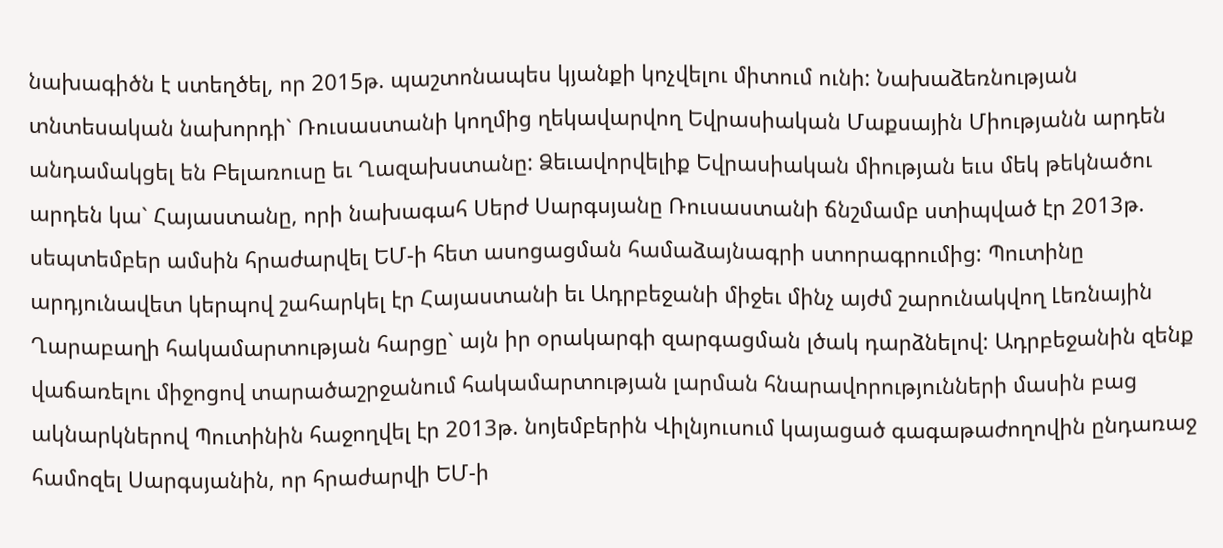նախագիծն է ստեղծել, որ 2015թ. պաշտոնապես կյանքի կոչվելու միտում ունի: Նախաձեռնության տնտեսական նախորդի` Ռուսաստանի կողմից ղեկավարվող Եվրասիական Մաքսային Միությանն արդեն անդամակցել են Բելառուսը եւ Ղազախստանը: Ձեւավորվելիք Եվրասիական միության եւս մեկ թեկնածու արդեն կա` Հայաստանը, որի նախագահ Սերժ Սարգսյանը Ռուսաստանի ճնշմամբ ստիպված էր 2013թ. սեպտեմբեր ամսին հրաժարվել ԵՄ-ի հետ ասոցացման համաձայնագրի ստորագրումից: Պուտինը արդյունավետ կերպով շահարկել էր Հայաստանի եւ Ադրբեջանի միջեւ մինչ այժմ շարունակվող Լեռնային Ղարաբաղի հակամարտության հարցը` այն իր օրակարգի զարգացման լծակ դարձնելով: Ադրբեջանին զենք վաճառելու միջոցով տարածաշրջանում հակամարտության լարման հնարավորությունների մասին բաց ակնարկներով Պուտինին հաջողվել էր 2013թ. նոյեմբերին Վիլնյուսում կայացած գագաթաժողովին ընդառաջ համոզել Սարգսյանին, որ հրաժարվի ԵՄ-ի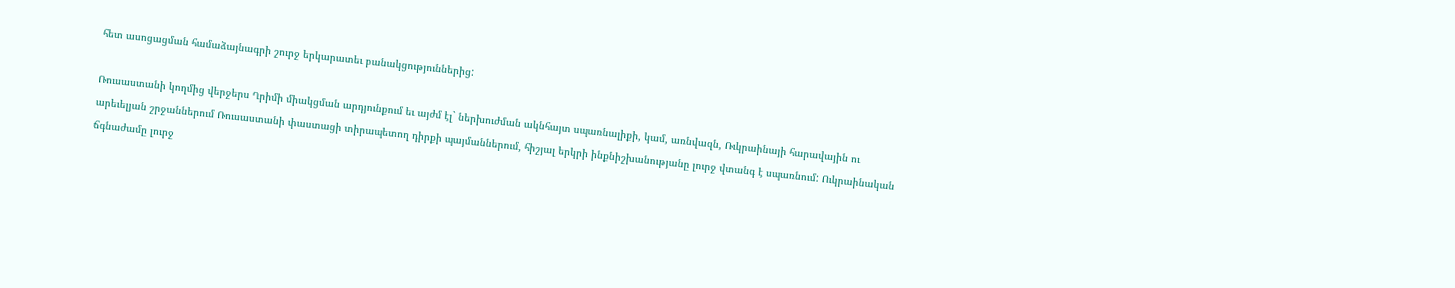հետ ասոցացման համաձայնագրի շուրջ երկարատեւ բանակցություններից:

Ռուսաստանի կողմից վերջերս Ղրիմի միակցման արդյունքում եւ այժմ էլ` ներխուժման ակնհայտ սպառնալիքի, կամ, առնվազն, Ռւկրաինայի հարավային ու արեւելյան շրջաններում Ռուսաստանի փաստացի տիրապետող դիրքի պայմաններում, հիշյալ երկրի ինքնիշխանությանը լուրջ վտանգ է սպառնում: Ուկրաինական ճգնաժամը լուրջ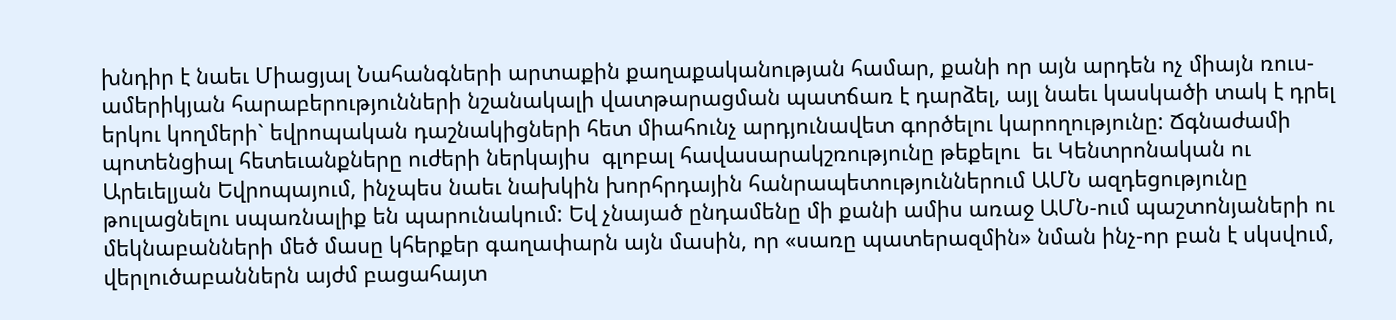խնդիր է նաեւ Միացյալ Նահանգների արտաքին քաղաքականության համար, քանի որ այն արդեն ոչ միայն ռուս-ամերիկյան հարաբերությունների նշանակալի վատթարացման պատճառ է դարձել, այլ նաեւ կասկածի տակ է դրել երկու կողմերի` եվրոպական դաշնակիցների հետ միահունչ արդյունավետ գործելու կարողությունը: Ճգնաժամի պոտենցիալ հետեւանքները ուժերի ներկայիս  գլոբալ հավասարակշռությունը թեքելու  եւ Կենտրոնական ու Արեւելյան Եվրոպայում, ինչպես նաեւ նախկին խորհրդային հանրապետություններում ԱՄՆ ազդեցությունը թուլացնելու սպառնալիք են պարունակում: Եվ չնայած ընդամենը մի քանի ամիս առաջ ԱՄՆ-ում պաշտոնյաների ու մեկնաբանների մեծ մասը կհերքեր գաղափարն այն մասին, որ «սառը պատերազմին» նման ինչ-որ բան է սկսվում, վերլուծաբաններն այժմ բացահայտ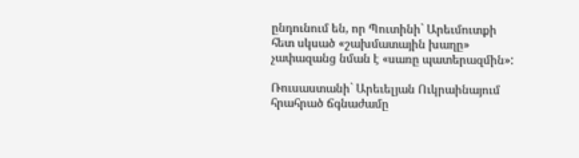ընդունում են, որ Պուտինի` Արեւմուտքի հետ սկսած «շախմատային խաղը» չափազանց նման է «սառը պատերազմին»:

Ռուսաստանի` Արեւելյան Ուկրաինայում հրահրած ճգնաժամը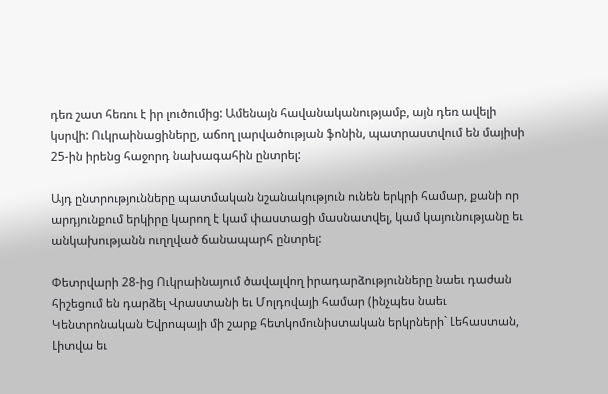դեռ շատ հեռու է իր լուծումից: Ամենայն հավանականությամբ, այն դեռ ավելի կսրվի: Ուկրաինացիները, աճող լարվածության ֆոնին, պատրաստվում են մայիսի 25-ին իրենց հաջորդ նախագահին ընտրել:

Այդ ընտրությունները պատմական նշանակություն ունեն երկրի համար, քանի որ արդյունքում երկիրը կարող է կամ փաստացի մասնատվել, կամ կայունությանը եւ անկախությանն ուղղված ճանապարհ ընտրել:

Փետրվարի 28-ից Ուկրաինայում ծավալվող իրադարձությունները նաեւ դաժան հիշեցում են դարձել Վրաստանի եւ Մոլդովայի համար (ինչպես նաեւ Կենտրոնական Եվրոպայի մի շարք հետկոմունիստական երկրների` Լեհաստան, Լիտվա եւ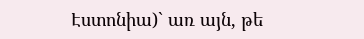Էստոնիա)` առ այն, թե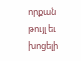որքան թույլ եւ խոցելի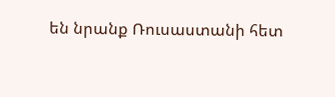են նրանք Ռուսաստանի հետ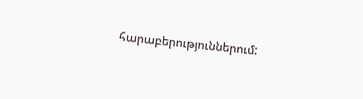հարաբերություններում: